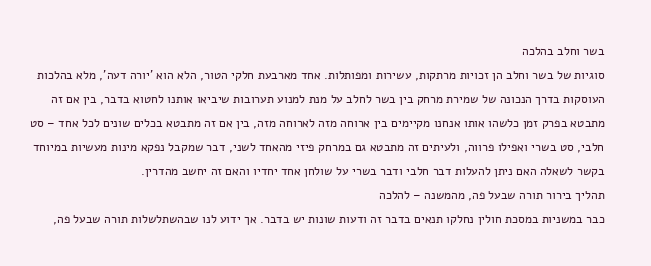בשר וחלב בהלכה
סוגיות של בשר וחלב הן זכויות מרתקות, עשירות ומפותלות. אחד מארבעת חלקי הטור, הלא הוא 'יורה דעה', מלא בהלכות העוסקות בדרך הנכונה של שמירת מרחק בין בשר לחלב על מנת למנוע תערובות שיביאו אותנו לחטוא בדבר, בין אם זה מתבטא בפרק זמן כלשהו אותו אנחנו מקיימים בין ארוחה מזה לארוחה מזה, בין אם זה מתבטא בכלים שונים לכל אחד – סט חלבי, סט בשרי ואפילו פרווה, ולעיתים זה מתבטא גם במרחק פיזי מהאחד לשני, דבר שמקבל נפקא מינות מעשיות במיוחד בקשר לשאלה האם ניתן להעלות דבר חלבי ודבר בשרי על שולחן אחד יחדיו והאם זה יחשב מהדרין.
תהליך בירור תורה שבעל פה, מהמשנה – להלכה
כבר במשניות במסכת חולין נחלקו תנאים בדבר זה ודעות שונות יש בדבר. אך ידוע לנו שבהשתלשלות תורה שבעל פה,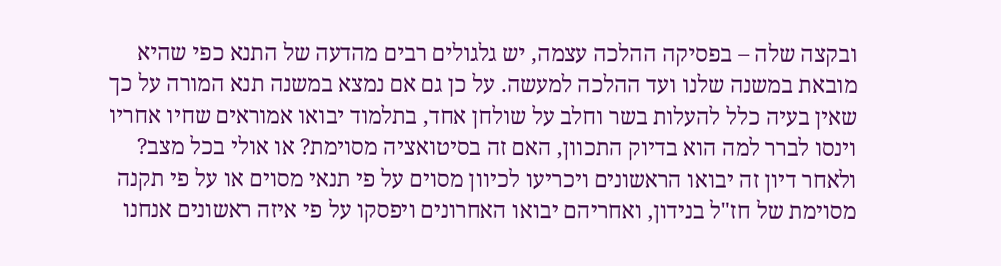ובקצה שלה – בפסיקה ההלכה עצמה, יש גלגולים רבים מהדעה של התנא כפי שהיא מובאת במשנה שלנו ועד ההלכה למעשה. על כן גם אם נמצא במשנה תנא המורה על כך שאין בעיה כלל להעלות בשר וחלב על שולחן אחד, בתלמוד יבואו אמוראים שחיו אחריו וינסו לברר למה הוא בדיוק התכוון, האם זה בסיטואציה מסוימת? או אולי בכל מצב? ולאחר דיון זה יבואו הראשונים ויכריעו לכיוון מסוים על פי תנאי מסוים או על פי תקנה מסוימת של חז"ל בנידון, ואחריהם יבואו האחרונים ויפסקו על פי איזה ראשונים אנחנו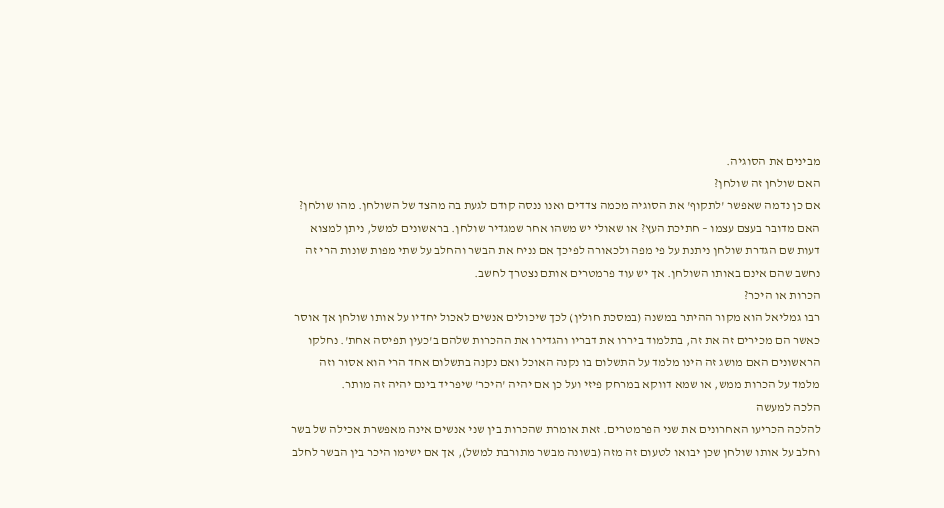מבינים את הסוגיה.
האם שולחן זה שולחן?
אם כן נדמה שאפשר 'לתקוף' את הסוגיה מכמה צדדים ואנו ננסה קודם לגעת בה מהצד של השולחן. מהו שולחן? האם מדובר בעצם עצמו – חתיכת העץ? או שאולי יש משהו אחר שמגדיר שולחן. בראשונים למשל, ניתן למצוא דעות שם הגדרת שולחן ניתנת על פי מפה ולכאורה לפיכך אם נניח את הבשר והחלב על שתי מפות שונות הרי זה נחשב שהם אינם באותו השולחן. אך יש עוד פרמטרים אותם נצטרך לחשב.
הכרות או היכר?
רבו גמליאל הוא מקור ההיתר במשנה (במסכת חולין) לכך שיכולים אנשים לאכול יחדיו על אותו שולחן אך אוסר כאשר הם מכירים זה את זה, בתלמוד ביררו את דבריו והגדירו את ההכרות שלהם ב'כעין תפיסה אחת'. נחלקו הראשונים האם מושג זה הינו מלמד על התשלום בו נקנה האוכל ואם נקנה בתשלום אחד הרי הוא אסור וזה מלמד על הכרות ממש, או שמא דווקא במרחק פיזי ועל כן אם יהיה 'היכר' שיפריד בינם יהיה זה מותר.
הלכה למעשה
להלכה הכריעו האחרונים את שני הפרמטרים. זאת אומרת שהכרות בין שני אנשים אינה מאפשרת אכילה של בשר וחלב על אותו שולחן שכן יבואו לטעום זה מזה (בשונה מבשר מתורבת למשל), אך אם ישימו היכר בין הבשר לחלב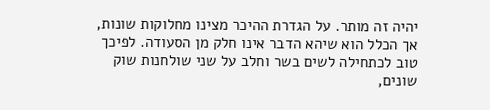יהיה זה מותר. על הגדרת ההיכר מצינו מחלוקות שונות, אך הכלל הוא שיהא הדבר אינו חלק מן הסעודה. לפיכך טוב לכתחילה לשים בשר וחלב על שני שולחנות שוק שונים,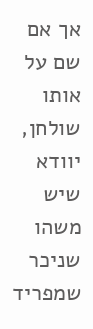אך אם שם על אותו שולחן, יוודא שיש משהו שניכר שמפריד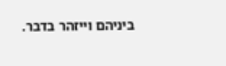ביניהם וייזהר בדבר.